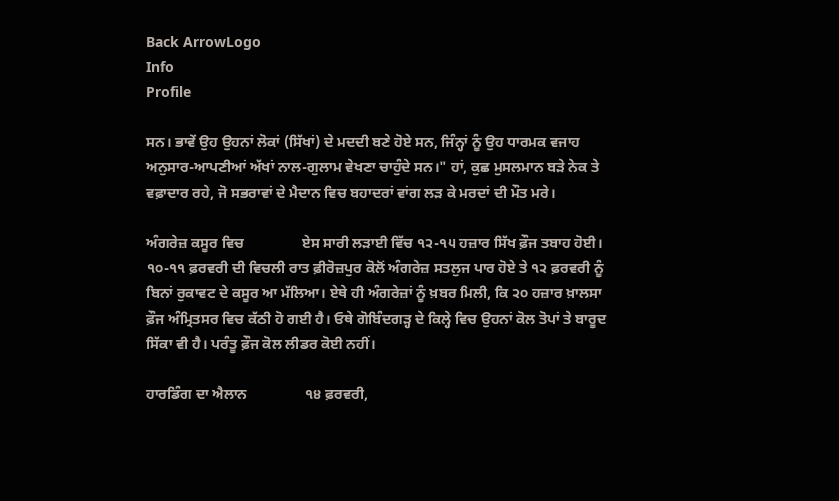Back ArrowLogo
Info
Profile

ਸਨ। ਭਾਵੇਂ ਉਹ ਉਹਨਾਂ ਲੋਕਾਂ (ਸਿੱਖਾਂ) ਦੇ ਮਦਦੀ ਬਣੇ ਹੋਏ ਸਨ, ਜਿੰਨ੍ਹਾਂ ਨੂੰ ਉਹ ਧਾਰਮਕ ਵਜਾਹ ਅਨੁਸਾਰ-ਆਪਣੀਆਂ ਅੱਖਾਂ ਨਾਲ-ਗੁਲਾਮ ਵੇਖਣਾ ਚਾਹੁੰਦੇ ਸਨ।" ਹਾਂ, ਕੁਛ ਮੁਸਲਮਾਨ ਬੜੇ ਨੇਕ ਤੇ ਵਫ਼ਾਦਾਰ ਰਹੇ, ਜੋ ਸਭਰਾਵਾਂ ਦੇ ਮੈਦਾਨ ਵਿਚ ਬਹਾਦਰਾਂ ਵਾਂਗ ਲੜ ਕੇ ਮਰਦਾਂ ਦੀ ਮੌਤ ਮਰੇ।

ਅੰਗਰੇਜ਼ ਕਸੂਰ ਵਿਚ                ਏਸ ਸਾਰੀ ਲੜਾਈ ਵਿੱਚ ੧੨-੧੫ ਹਜ਼ਾਰ ਸਿੱਖ ਫ਼ੌਜ ਤਬਾਹ ਹੋਈ। ੧੦-੧੧ ਫ਼ਰਵਰੀ ਦੀ ਵਿਚਲੀ ਰਾਤ ਫ਼ੀਰੋਜ਼ਪੁਰ ਕੋਲੋਂ ਅੰਗਰੇਜ਼ ਸਤਲੁਜ ਪਾਰ ਹੋਏ ਤੇ ੧੨ ਫ਼ਰਵਰੀ ਨੂੰ ਬਿਨਾਂ ਰੁਕਾਵਟ ਦੇ ਕਸੂਰ ਆ ਮੱਲਿਆ। ਏਥੇ ਹੀ ਅੰਗਰੇਜ਼ਾਂ ਨੂੰ ਖ਼ਬਰ ਮਿਲੀ, ਕਿ ੨੦ ਹਜ਼ਾਰ ਖ਼ਾਲਸਾ ਫ਼ੌਜ ਅੰਮ੍ਰਿਤਸਰ ਵਿਚ ਕੱਠੀ ਹੋ ਗਈ ਹੈ। ਓਥੇ ਗੋਬਿੰਦਗੜ੍ਹ ਦੇ ਕਿਲ੍ਹੇ ਵਿਚ ਉਹਨਾਂ ਕੋਲ ਤੋਪਾਂ ਤੇ ਬਾਰੂਦ ਸਿੱਕਾ ਵੀ ਹੈ। ਪਰੰਤੂ ਫ਼ੌਜ ਕੋਲ ਲੀਡਰ ਕੋਈ ਨਹੀਂ।

ਹਾਰਡਿੰਗ ਦਾ ਐਲਾਨ                ੧੪ ਫ਼ਰਵਰੀ,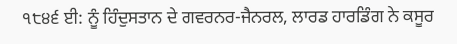੧੮੪੬ ਈ: ਨੂੰ ਹਿੰਦੁਸਤਾਨ ਦੇ ਗਵਰਨਰ-ਜੈਨਰਲ, ਲਾਰਡ ਹਾਰਡਿੰਗ ਨੇ ਕਸੂਰ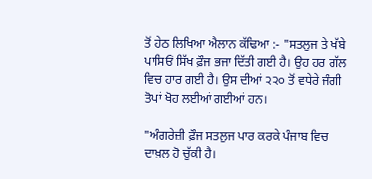ਤੋਂ ਹੇਠ ਲਿਖਿਆ ਐਲਾਨ ਕੱਢਿਆ :- "ਸਤਲੁਜ ਤੇ ਖੱਬੇ ਪਾਸਿਓਂ ਸਿੱਖ ਫ਼ੌਜ ਭਜਾ ਦਿੱਤੀ ਗਈ ਹੈ। ਉਹ ਹਰ ਗੱਲ ਵਿਚ ਹਾਰ ਗਈ ਹੈ। ਉਸ ਦੀਆਂ ੨੨੦ ਤੋਂ ਵਧੇਰੇ ਜੰਗੀ ਤੋਪਾਂ ਖੋਹ ਲਈਆਂ ਗਈਆਂ ਹਨ।

"ਅੰਗਰੇਜ਼ੀ ਫ਼ੌਜ ਸਤਲੁਜ ਪਾਰ ਕਰਕੇ ਪੰਜਾਬ ਵਿਚ ਦਾਖ਼ਲ ਹੋ ਚੁੱਕੀ ਹੈ।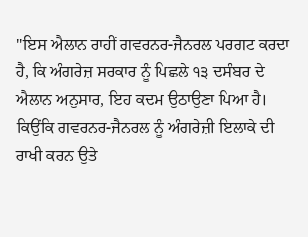"ਇਸ ਐਲਾਨ ਰਾਹੀਂ ਗਵਰਨਰ-ਜੈਨਰਲ ਪਰਗਟ ਕਰਦਾ ਹੈ, ਕਿ ਅੰਗਰੇਜ਼ ਸਰਕਾਰ ਨੂੰ ਪਿਛਲੇ ੧੩ ਦਸੰਬਰ ਦੇ ਐਲਾਨ ਅਨੁਸਾਰ, ਇਹ ਕਦਮ ਉਠਾਉਣਾ ਪਿਆ ਹੈ। ਕਿਉਂਕਿ ਗਵਰਨਰ-ਜੈਨਰਲ ਨੂੰ ਅੰਗਰੇਜ਼ੀ ਇਲਾਕੇ ਦੀ ਰਾਖੀ ਕਰਨ ਉਤੇ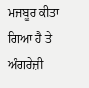ਮਜਬੂਰ ਕੀਤਾ ਗਿਆ ਹੈ ਤੇ ਅੰਗਰੇਜ਼ੀ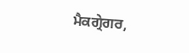ਮੈਕਗ੍ਰੇਗਰ,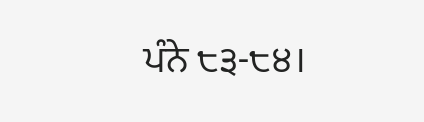ਪੰਨੇ ੮੩-੮੪।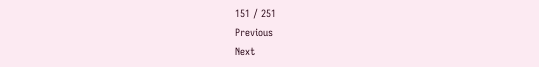151 / 251
Previous
Next